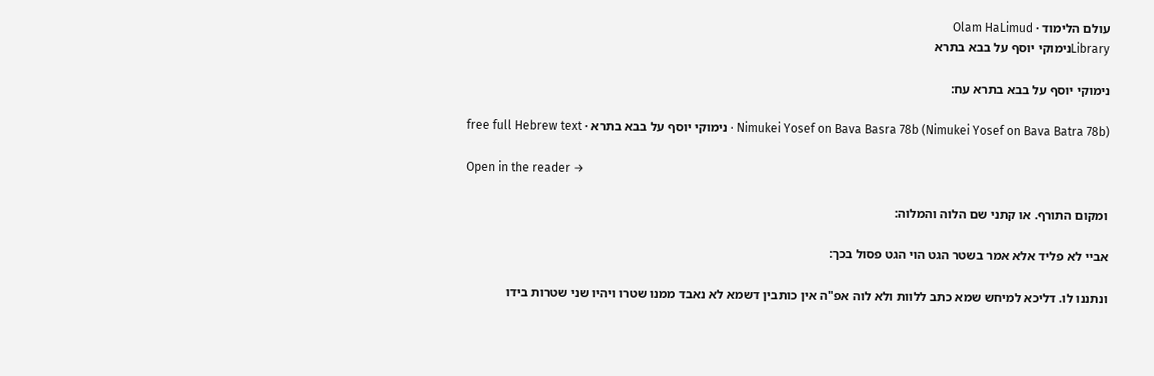עולם הלימוד · Olam HaLimud
Libraryנימוקי יוסף על בבא בתרא

נימוקי יוסף על בבא בתרא עח:

Nimukei Yosef on Bava Basra 78b (Nimukei Yosef on Bava Batra 78b) · נימוקי יוסף על בבא בתרא · free full Hebrew text

Open in the reader →

ומקום התורף. או קתני שם הלוה והמלוה:

אביי לא פליד אלא אמר בשטר הגט הוי הגט פסול בכך:

ונתננו לו. דליכא למיחש שמא כתב ללוות ולא לוה אפ"ה אין כותבין דשמא לא נאבד ממנו שטרו ויהיו שני שטרות בידו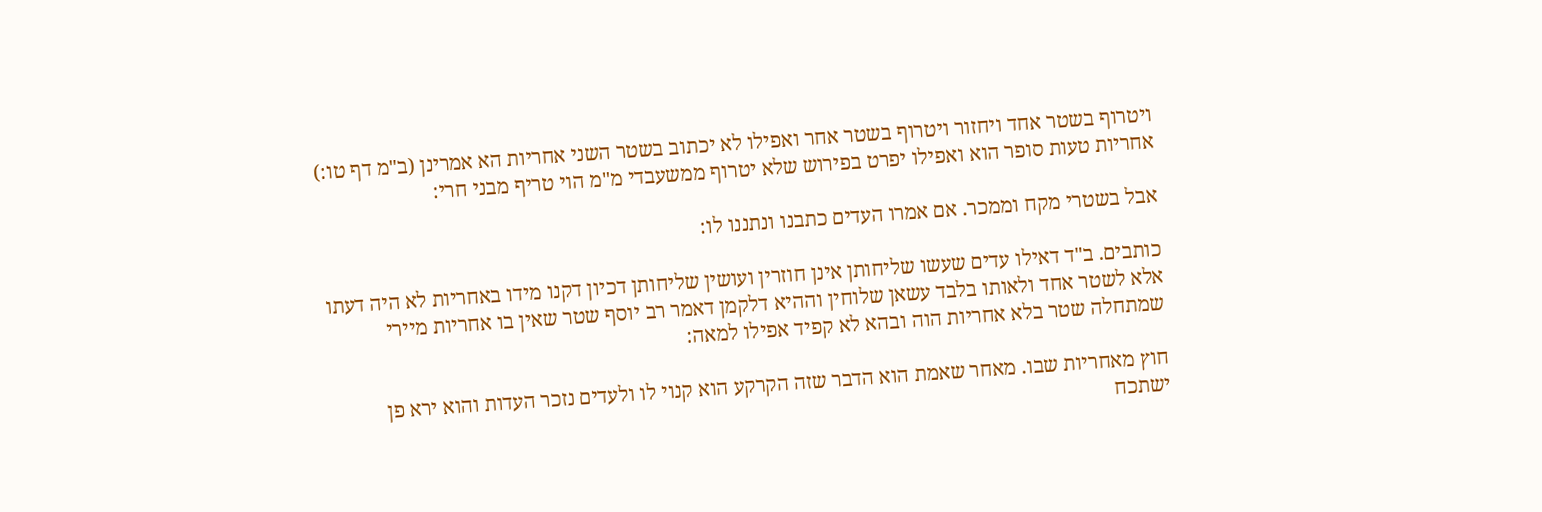ויטרוף בשטר אחד ויחזור ויטרוף בשטר אחר ואפילו לא יכתוב בשטר השני אחריות הא אמרינן (ב"מ דף טו:) אחריות טעות סופר הוא ואפילו יפרט בפירוש שלא יטרוף ממשעבדי מ"מ הוי טריף מבני חרי:

אבל בשטרי מקח וממכר. אם אמרו העדים כתבנו ונתננו לו:

כותבים. ב"ד דאילו עדים שעשו שליחותן אינן חוזרין ועושין שליחותן דכיון דקנו מידו באחריות לא היה דעתו אלא לשטר אחד ולאותו בלבד עשאן שלוחין וההיא דלקמן דאמר רב יוסף שטר שאין בו אחריות מיירי שמתחלה שטר בלא אחריות הוה ובהא לא קפיד אפילו למאה:

חוץ מאחריות שבו. מאחר שאמת הוא הדבר שזה הקרקע הוא קנוי לו ולעדים נזכר העדות והוא ירא פן ישתכח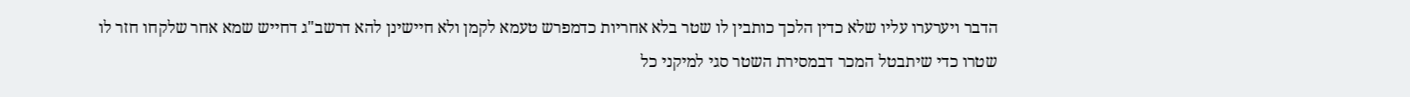הדבר ויערערו עליו שלא כדין הלכך כותבין לו שטר בלא אחריות כדמפרש טעמא לקמן ולא חיישינן להא דרשב"ג דחייש שמא אחר שלקחו חזר לו שטרו כדי שיתבטל המכר דבמסירת השטר סגי למיקני כל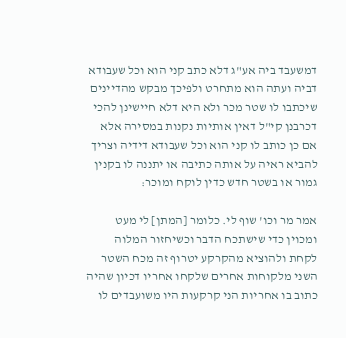דמשעבד ביה אע"ג דלא כתב קני הוא וכל שעבודא דביה ועתה הוא מתחרט ולפיכך מבקש מהדיינים שיכתבו לו שטר מכר ולא היא דלא חיישינן להכי דכרבנן קי"ל דאין אותיות נקנות במסירה אלא אם כן כותב לו קני הוא וכל שעבודא דידיה וצריך להביא ראיה על אותה כתיבה או יתננה לו בקנין גמור או בשטר חדש כדין לוקח ומוכר:

אמר מר וכו' שוף לי. כלומר [המתן] לי מעט ומכוין כדי שישתכח הדבר וכשיחזור המלוה לקחת ולהוציא מהקרקע יטרוף זה מכח השטר השני מלקוחות אחרים שלקחו אחריו דכיון שהיה כתוב בו אחריות הני קרקעות היו משועבדים לו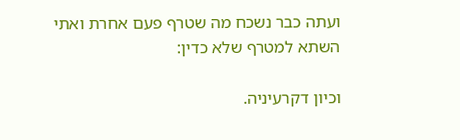ועתה כבר נשכח מה שטרף פעם אחרת ואתי השתא למטרף שלא כדין:

וכיון דקרעיניה.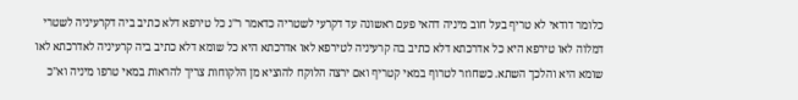כלומר דודאי לא טריף בעל חוב מיניה דהאי פעם ראשונה עד דקרעי לשטריה כדאמר ר"נ כל טירפא דלא כתיב ביה דקרעיניה לשטרי דמלוה לאו טירפא היא כל אדרכתא דלא כתיב בה קרעיניה לטירפא לאו אדרכתא היא כל שומא דלא כתיב ביה קרעיניה לאדרכתא לאו שומא היא והלכך השתא. כשחוזר לטרוף במאי קטריף ואם ירצה הלוקח להוציא מן הלקוחות צריך להראות במאי טרפו מיניה וא"כ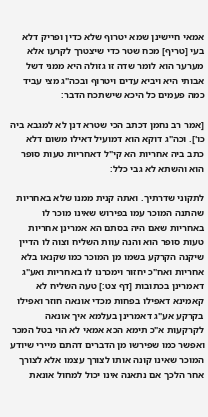אמאי חיישינן שמא יטרוף שלא כדין ופריק דלא בעי [טריף] מכח שטר כדי שיצטרך לקרעו אלא מערער הוא לומר שדה זו גזולה היא ממני דשל אבותי היא ויביא עדים ויטרוף ובכה"ג מצי עביד כמה פעמים כל היכא שישתכח הדבר:

[אמר רב נחמן דכתב הכי שטרא דנן לא למגבא ביה כו']. וכה"ג דוקא הוא דמועיל דאילו משום דלא כתב ביה אחריות הא קי"ל דאחריות טעות סופר הוא והשתא לא גבי כלל:

לתקוני שדרתיך. ואתה קנית ממנו שלא באחריות שהתנה המוכר עמו בפירוש שאינו מוכר לו באחריות שאם היה בסתם הא אמרינן אחריות טעות סופר הוא והנה עוות השליח וצוה לו הדיין שיקנה הקרקע בשמו מן המוכר כמו שקנאו בלא אחריות ואח"כ יחזור וימכרנו לו באחריות ואע"ג דאמרינן בכתובות [דף צט:] טעה השליח לא קאמינא דאפילו בפחות מכדי אונאה חוזר ואפילו בקרקע אע"ג דאמרינן בעלמא איך אונאה לקרקעות א"כ תימא הכא אמאי לא הוי בטל המכר ואפשר כמו שפירשו מן הדברים דהתם מיירי שיודע המוכר שאינו קונה אותו לצורך עצמו אלא לצורך אחר הלכך אם נתאנה אינו יכול למחול אונאת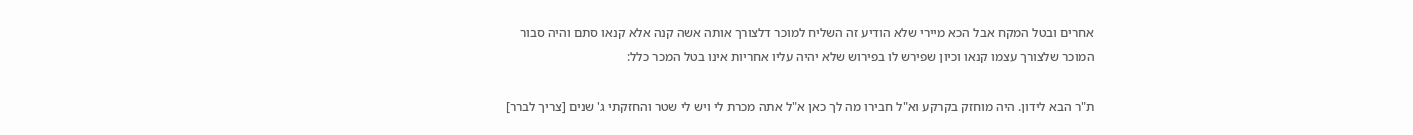אחרים ובטל המקח אבל הכא מיירי שלא הודיע זה השליח למוכר דלצורך אותה אשה קנה אלא קנאו סתם והיה סבור המוכר שלצורך עצמו קנאו וכיון שפירש לו בפירוש שלא יהיה עליו אחריות אינו בטל המכר כלל:

ת"ר הבא לידון. היה מוחזק בקרקע וא"ל חבירו מה לך כאן א"ל אתה מכרת לי ויש לי שטר והחזקתי ג' שנים [צריך לברר]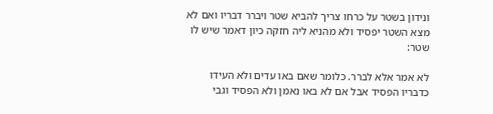ונידון בשטר על כרחו צריך להביא שטר ויברר דבריו ואם לא מצא השטר יפסיד ולא מהניא ליה חזקה כיון דאמר שיש לו שטר:

לא אמר אלא לברר. כלומר שאם באו עדים ולא העידו כדבריו הפסיד אבל אם לא באו נאמן ולא הפסיד וגבי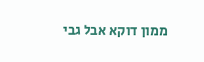ממון דוקא אבל גבי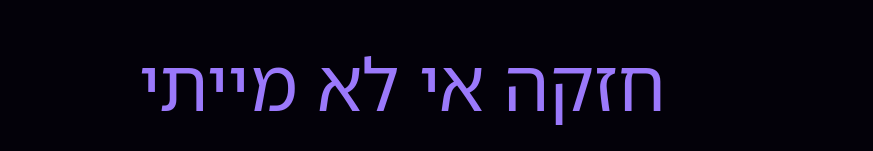חזקה אי לא מייתי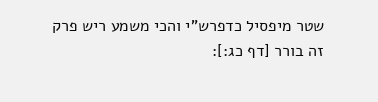שטר מיפסיל כדפרש"י והכי משמע ריש פרק זה בורר [דף כג:]: